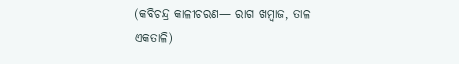(କବିଚନ୍ଦ୍ର କାଳୀଚରଣ— ରାଗ ଖମ୍ବାଜ, ତାଳ ଏକତାଳି)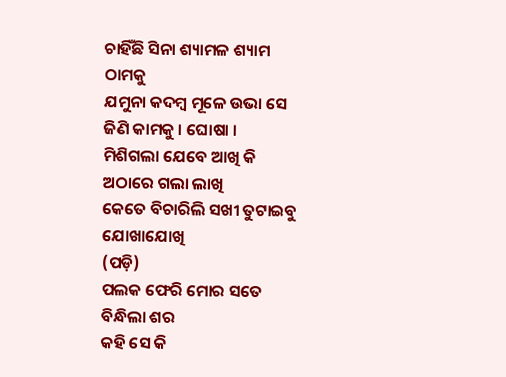ଚାହିଁଛି ସିନା ଶ୍ୟାମଳ ଶ୍ୟାମ ଠାମକୁ
ଯମୁନା କଦମ୍ବ ମୂଳେ ଉଭା ସେ ଜିଣି କାମକୁ । ଘୋଷା ।
ମିଶିଗଲା ଯେବେ ଆଖି କି ଅଠାରେ ଗଲା ଲାଖି
କେତେ ବିଚାରିଲି ସଖୀ ତୁଟାଇବୁ ଯୋଖାଯୋଖି
(ପଡ଼ି)
ପଲକ ଫେରି ମୋର ସତେ ବିନ୍ଧିଲା ଶର
କହି ସେ କି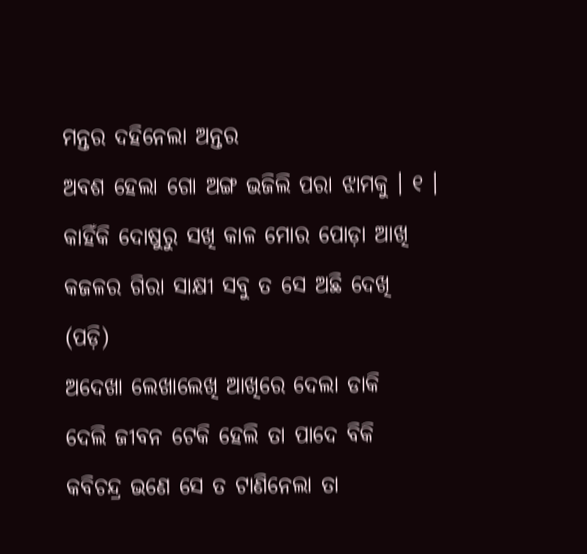ମନ୍ତର ଦହିନେଲା ଅନ୍ତର
ଅବଶ ହେଲା ଗୋ ଅଙ୍ଗ ଭଜିଲି ପରା ଝାମକୁ । ୧ ।
କାହିଁକି ଦୋଷୁରୁ ସଖି କାଳ ମୋର ପୋଡ଼ା ଆଖି
କଜଳର ଗିରା ସାକ୍ଷୀ ସବୁ ତ ସେ ଅଛି ଦେଖି
(ପଡ଼ି)
ଅଦେଖା ଲେଖାଲେଖି ଆଖିରେ ଦେଲା ଡାକି
ଦେଲି ଜୀବନ ଟେକି ହେଲି ତା ପାଦେ ବିକି
କବିଚନ୍ଦ୍ର ଭଣେ ସେ ତ ଟାଣିନେଲା ତା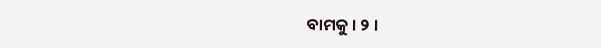ବାମକୁ । ୨ ।